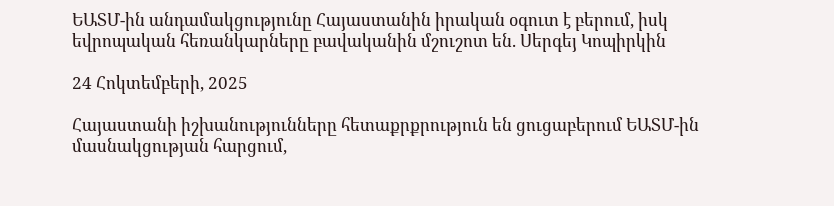ԵԱՏՄ-ին անդամակցությունը Հայաստանին իրական օգուտ է բերում, իսկ եվրոպական հեռանկարները բավականին մշուշոտ են. Սերգեյ Կոպիրկին

24 Հոկտեմբերի, 2025

Հայաստանի իշխանությունները հետաքրքրություն են ցուցաբերում ԵԱՏՄ-ին մասնակցության հարցում,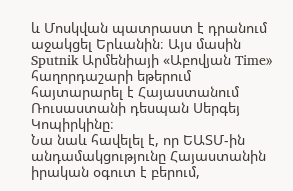և Մոսկվան պատրաստ է դրանում աջակցել Երևանին։ Այս մասին Sputnik Արմենիայի «Աբովյան Time» հաղորդաշարի եթերում հայտարարել է Հայաստանում Ռուսաստանի դեսպան Սերգեյ Կոպիրկինը։
Նա նաև հավելել է, որ ԵԱՏՄ-ին անդամակցությունը Հայաստանին իրական օգուտ է բերում,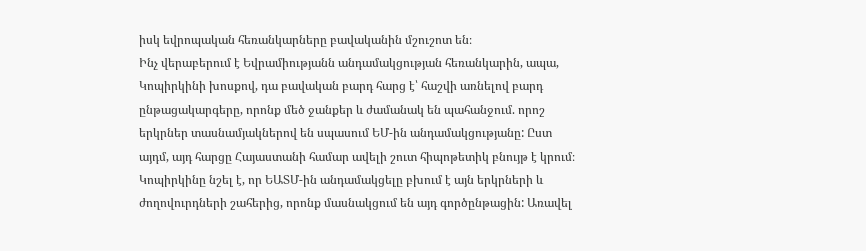իսկ եվրոպական հեռանկարները բավականին մշուշոտ են։
Ինչ վերաբերում է Եվրամիությանն անդամակցության հեռանկարին, ապա, Կոպիրկինի խոսքով, դա բավական բարդ հարց է՝ հաշվի առնելով բարդ ընթացակարգերը, որոնք մեծ ջանքեր և ժամանակ են պահանջում. որոշ երկրներ տասնամյակներով են սպասում ԵՄ-ին անդամակցությանը: Ըստ այդմ, այդ հարցը Հայաստանի համար ավելի շուտ հիպոթետիկ բնույթ է կրում։
Կոպիրկինը նշել է, որ ԵԱՏՄ-ին անդամակցելը բխում է այն երկրների և ժողովուրդների շահերից, որոնք մասնակցում են այդ գործընթացին: Առավել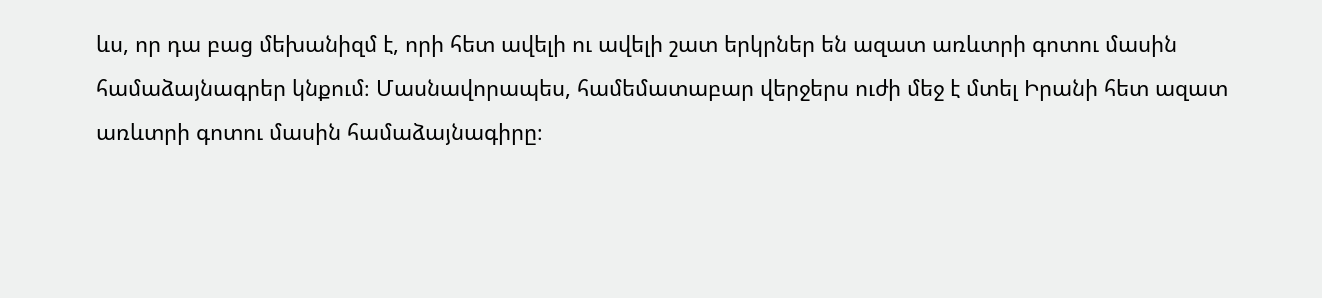ևս, որ դա բաց մեխանիզմ է, որի հետ ավելի ու ավելի շատ երկրներ են ազատ առևտրի գոտու մասին համաձայնագրեր կնքում։ Մասնավորապես, համեմատաբար վերջերս ուժի մեջ է մտել Իրանի հետ ազատ առևտրի գոտու մասին համաձայնագիրը։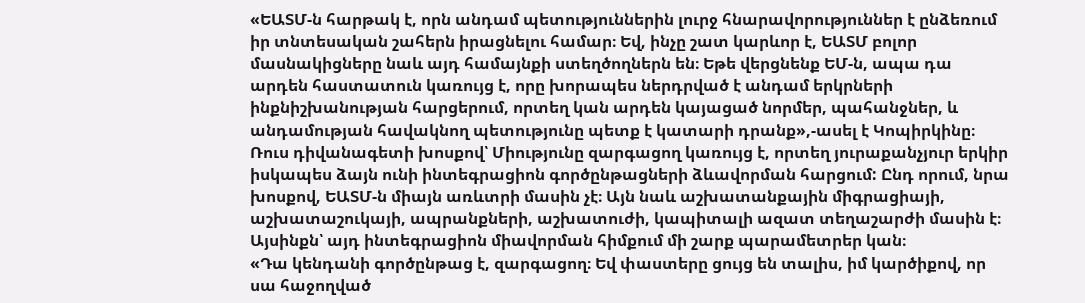«ԵԱՏՄ-ն հարթակ է, որն անդամ պետություններին լուրջ հնարավորություններ է ընձեռում իր տնտեսական շահերն իրացնելու համար։ Եվ, ինչը շատ կարևոր է, ԵԱՏՄ բոլոր մասնակիցները նաև այդ համայնքի ստեղծողներն են։ Եթե վերցնենք ԵՄ-ն, ապա դա արդեն հաստատուն կառույց է, որը խորապես ներդրված է անդամ երկրների ինքնիշխանության հարցերում, որտեղ կան արդեն կայացած նորմեր, պահանջներ, և անդամության հավակնող պետությունը պետք է կատարի դրանք»,-ասել է Կոպիրկինը։
Ռուս դիվանագետի խոսքով՝ Միությունը զարգացող կառույց է, որտեղ յուրաքանչյուր երկիր իսկապես ձայն ունի ինտեգրացիոն գործընթացների ձևավորման հարցում: Ընդ որում, նրա խոսքով, ԵԱՏՄ-ն միայն առևտրի մասին չէ։ Այն նաև աշխատանքային միգրացիայի, աշխատաշուկայի, ապրանքների, աշխատուժի, կապիտալի ազատ տեղաշարժի մասին է։ Այսինքն՝ այդ ինտեգրացիոն միավորման հիմքում մի շարք պարամետրեր կան։
«Դա կենդանի գործընթաց է, զարգացող։ Եվ փաստերը ցույց են տալիս, իմ կարծիքով, որ սա հաջողված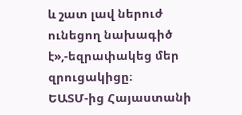և շատ լավ ներուժ ունեցող նախագիծ է»,-եզրափակեց մեր զրուցակիցը։
ԵԱՏՄ-ից Հայաստանի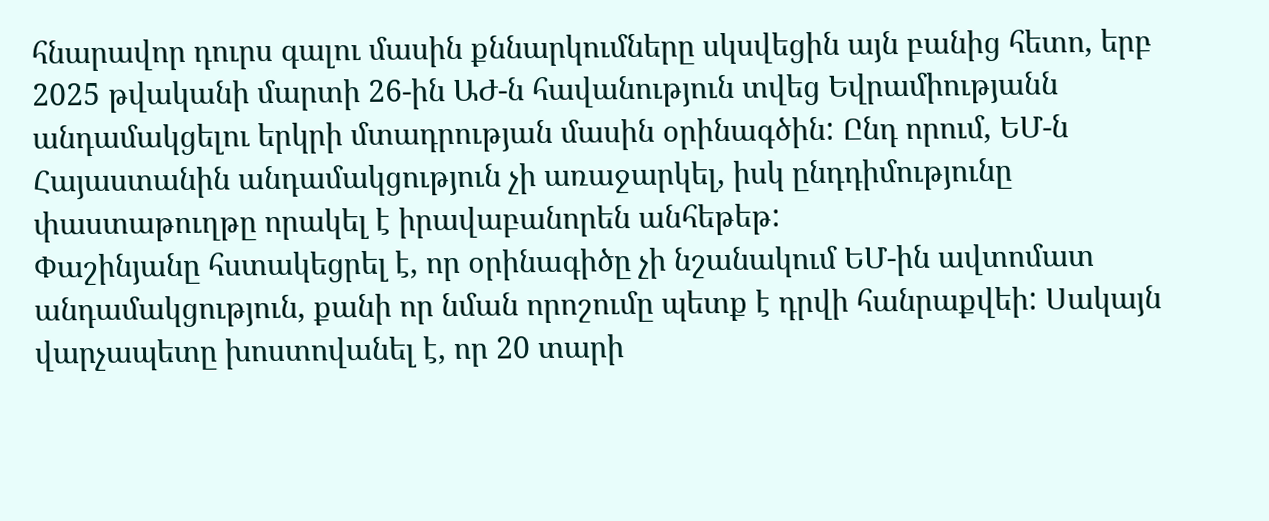հնարավոր դուրս գալու մասին քննարկումները սկսվեցին այն բանից հետո, երբ 2025 թվականի մարտի 26-ին ԱԺ-ն հավանություն տվեց Եվրամիությանն անդամակցելու երկրի մտադրության մասին օրինագծին: Ընդ որում, ԵՄ-ն Հայաստանին անդամակցություն չի առաջարկել, իսկ ընդդիմությունը փաստաթուղթը որակել է իրավաբանորեն անհեթեթ:
Փաշինյանը հստակեցրել է, որ օրինագիծը չի նշանակում ԵՄ-ին ավտոմատ անդամակցություն, քանի որ նման որոշումը պետք է դրվի հանրաքվեի: Սակայն վարչապետը խոստովանել է, որ 20 տարի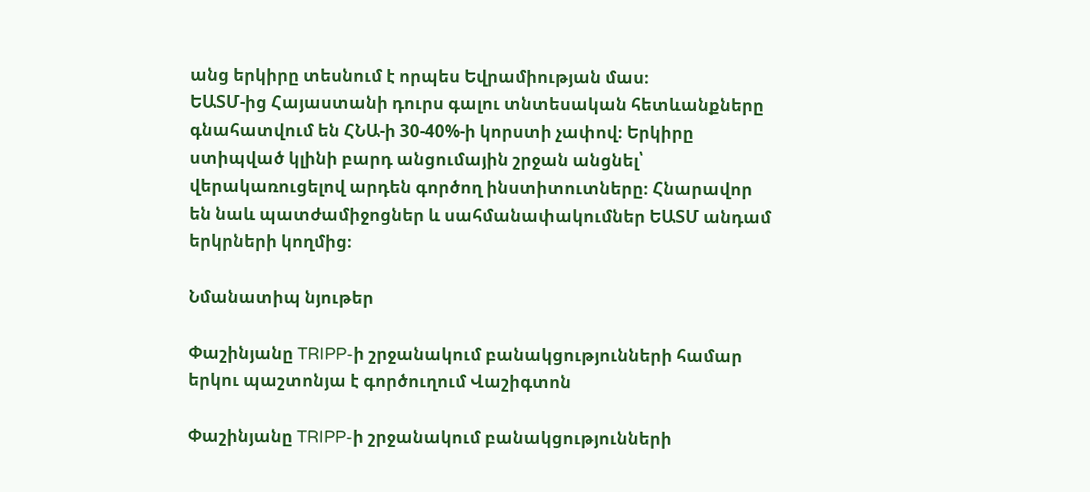անց երկիրը տեսնում է որպես Եվրամիության մաս։
ԵԱՏՄ-ից Հայաստանի դուրս գալու տնտեսական հետևանքները գնահատվում են ՀՆԱ-ի 30-40%-ի կորստի չափով։ Երկիրը ստիպված կլինի բարդ անցումային շրջան անցնել՝ վերակառուցելով արդեն գործող ինստիտուտները։ Հնարավոր են նաև պատժամիջոցներ և սահմանափակումներ ԵԱՏՄ անդամ երկրների կողմից։

Նմանատիպ նյութեր

Փաշինյանը TRIPP-ի շրջանակում բանակցությունների համար երկու պաշտոնյա է գործուղում Վաշիգտոն

Փաշինյանը TRIPP-ի շրջանակում բանակցությունների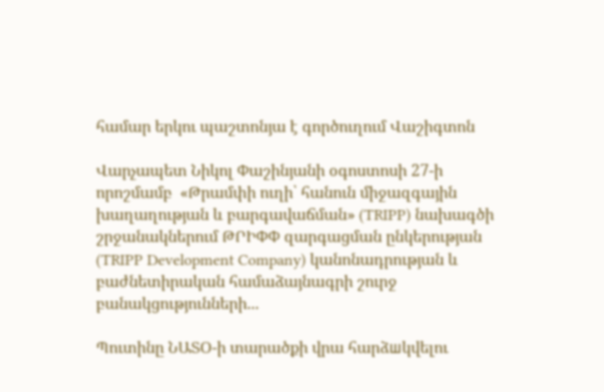համար երկու պաշտոնյա է գործուղում Վաշիգտոն

Վարչապետ Նիկոլ Փաշինյանի օգոստոսի 27-ի որոշմամբ  «Թրամփի ուղի՝ հանուն միջազգային խաղաղության և բարգավաճման» (TRIPP) նախագծի շրջանակներում ԹՐԻՓՓ զարգացման ընկերության (TRIPP Development Company) կանոնադրության և բաժնետիրական համաձայնագրի շուրջ բանակցությունների...

Պուտինը ՆԱՏՕ-ի տարածքի վրա հարձшկվելու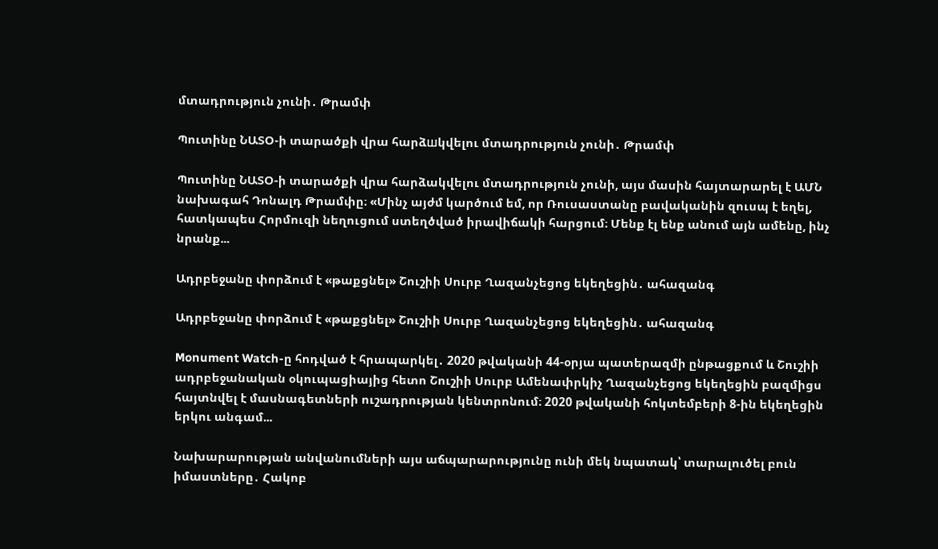մտադրություն չունի․ Թրամփ

Պուտինը ՆԱՏՕ-ի տարածքի վրա հարձшկվելու մտադրություն չունի․ Թրամփ

Պուտինը ՆԱՏՕ-ի տարածքի վրա հարձակվելու մտադրություն չունի, այս մասին հայտարարել է ԱՄՆ նախագահ Դոնալդ Թրամփը։ «Մինչ այժմ կարծում եմ, որ Ռուսաստանը բավականին զուսպ է եղել, հատկապես Հորմուզի նեղուցում ստեղծված իրավիճակի հարցում։ Մենք էլ ենք անում այն ամենը, ինչ նրանք...

Ադրբեջանը փորձում է «թաքցնել» Շուշիի Սուրբ Ղազանչեցոց եկեղեցին․ ահազանգ

Ադրբեջանը փորձում է «թաքցնել» Շուշիի Սուրբ Ղազանչեցոց եկեղեցին․ ահազանգ

Monument Watch-ը հոդված է հրապարկել․ 2020 թվականի 44-օրյա պատերազմի ընթացքում և Շուշիի ադրբեջանական օկուպացիայից հետո Շուշիի Սուրբ Ամենափրկիչ Ղազանչեցոց եկեղեցին բազմիցս հայտնվել է մասնագետների ուշադրության կենտրոնում։ 2020 թվականի հոկտեմբերի 8-ին եկեղեցին երկու անգամ...

Նախարարության անվանումների այս աճպարարությունը ունի մեկ նպատակ՝ տարալուծել բուն իմաստները․ Հակոբ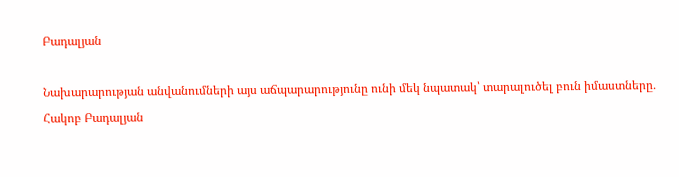Բադալյան

Նախարարության անվանումների այս աճպարարությունը ունի մեկ նպատակ՝ տարալուծել բուն իմաստները․ Հակոբ Բադալյան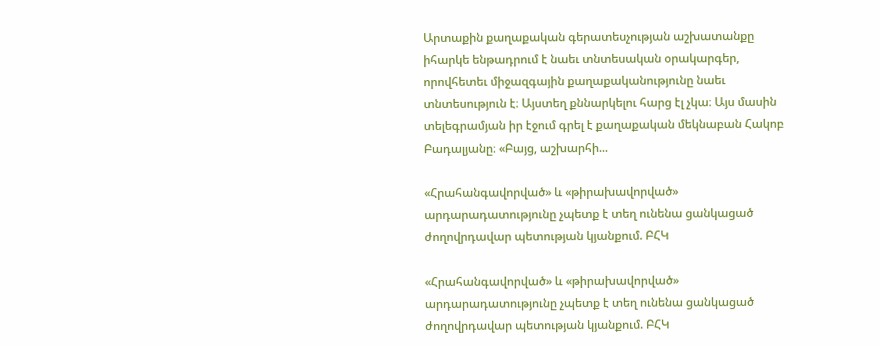Արտաքին քաղաքական գերատեսչության աշխատանքը իհարկե ենթադրում է նաեւ տնտեսական օրակարգեր, որովհետեւ միջազգային քաղաքականությունը նաեւ տնտեսություն է։ Այստեղ քննարկելու հարց էլ չկա։ Այս մասին տելեգրամյան իր էջում գրել է քաղաքական մեկնաբան Հակոբ Բադալյանը։ «Բայց, աշխարհի...

«Հրահանգավորված» և «թիրախավորված» արդարադատությունը չպետք է տեղ ունենա ցանկացած ժողովրդավար պետության կյանքում. ԲՀԿ

«Հրահանգավորված» և «թիրախավորված» արդարադատությունը չպետք է տեղ ունենա ցանկացած ժողովրդավար պետության կյանքում. ԲՀԿ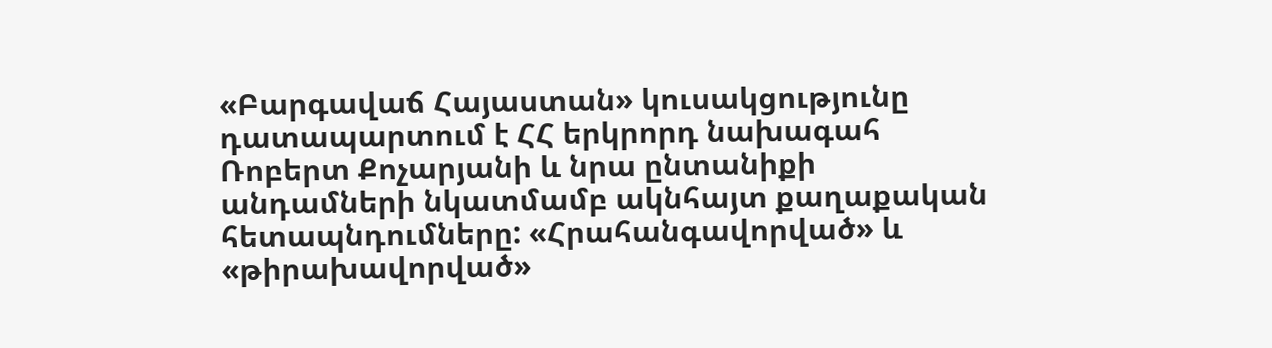«Բարգավաճ Հայաստան» կուսակցությունը դատապարտում է ՀՀ երկրորդ նախագահ Ռոբերտ Քոչարյանի և նրա ընտանիքի անդամների նկատմամբ ակնհայտ քաղաքական հետապնդումները: «Հրահանգավորված» և «թիրախավորված»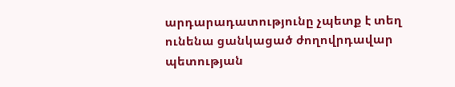արդարադատությունը չպետք է տեղ ունենա ցանկացած ժողովրդավար պետության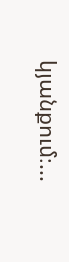կյանքում։...